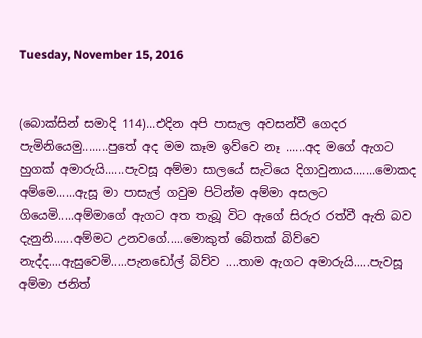Tuesday, November 15, 2016


(බොක්සින් සමාදි 114)...එදින අපි පාසැල අවසන්වී ගෙදර පැමිනියෙමු........පුතේ අද මම කෑම ඉව්වෙ නෑ ......අද මගේ ඇගට හුගක් අමාරුයි......පැවසූ අම්මා සාලයේ සැටියෙ දිගාවුනාය.......මොකද අම්මෙ......ඇසූ මා පාසැල් ගවුම පිටින්ම අම්මා අසලට ගියෙමි.....අම්මාගේ ඇගට අත තැබූ විට ඇගේ සිරුර රත්වී ඇති බව දැනුනි......අම්මට උනවගේ.....මොකුත් බේතක් බිව්වෙ නැද්ද....ඇසුවෙමි.....පැනඩෝල් බිව්ව ....තාම ඇගට අමාරුයි.....පැවසූ අම්මා ජනිත්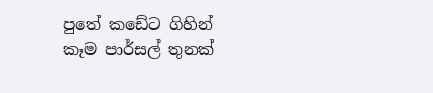පුතේ කඩේට ගිහින් කෑම පාර්සල් තුනක්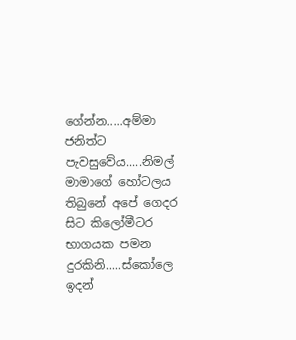ගේන්න.....අම්මා ජනිත්ට පැවසුවේය.....නිමල් මාමාගේ හෝටලය තිබුනේ අපේ ගෙදර සිට කිලෝමීටර භාගයක පමන දුරකිනි.....ස්කෝලෙ ඉදන්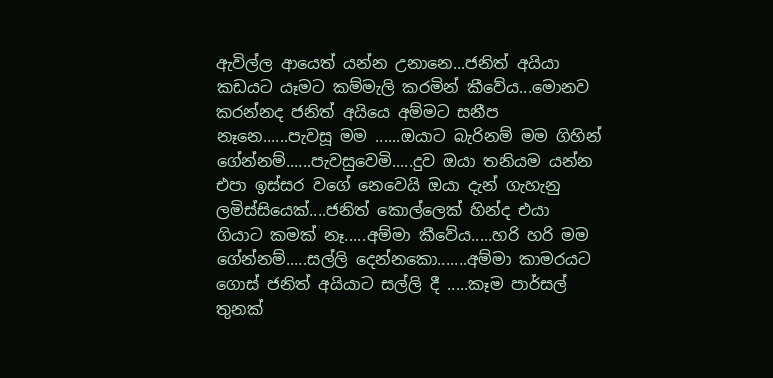ඇවිල්ල ආයෙත් යන්න උනානෙ...ජනිත් අයියා කඩයට යෑමට කම්මැලි කරමින් කීවේය...මොනව කරන්නද ජනිත් අයියෙ අම්මට සනීප නෑනෙ......පැවසූ මම ......ඔයාට බැරිනම් මම ගිහින් ගේන්නම්......පැවසුවෙමි.....දුව ඔයා තනියම යන්න එපා ඉස්සර වගේ නෙවෙයි ඔයා දැන් ගැහැනු ලමිස්සියෙක්....ජනිත් කොල්ලෙක් හින්ද එයා ගියාට කමක් නෑ.....අම්මා කීවේය.....හරි හරි මම ගේන්නම්.....සල්ලි දෙන්නකො.......අම්මා කාමරයට ගොස් ජනිත් අයියාට සල්ලි දී .....කෑම පාර්සල් තුනක්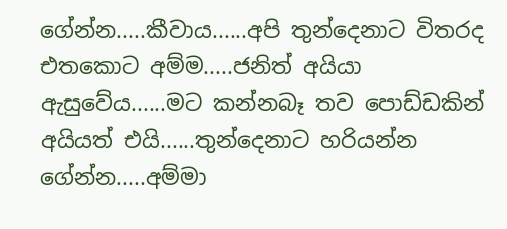ගේන්න.....කීවාය......අපි තුන්දෙනාට විතරද එතකොට අම්ම.....ජනිත් අයියා ඇසුවේය......මට කන්නබෑ තව පොඩ්ඩකින් අයියත් එයි......තුන්දෙනාට හරියන්න ගේන්න.....අම්මා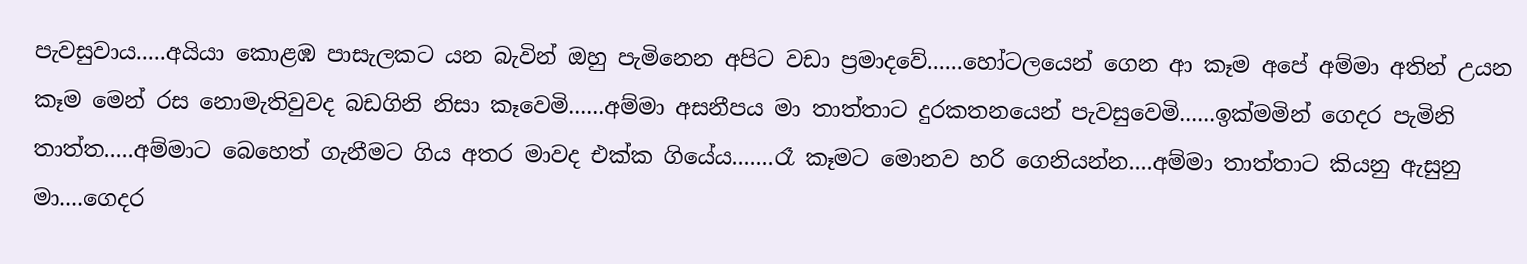පැවසුවාය.....අයියා කොළඹ පාසැලකට යන බැවින් ඔහු පැමිනෙන අපිට වඩා ප්‍රමාදවේ......හෝටලයෙන් ගෙන ආ කෑම අපේ අම්මා අතින් උයන කෑම මෙන් රස නොමැතිවුවද බඩගිනි නිසා කෑවෙමි......අම්මා අසනීපය මා තාත්තාට දුරකතනයෙන් පැවසුවෙමි......ඉක්මමින් ගෙදර පැමිනි තාත්ත.....අම්මාට බෙහෙත් ගැනීමට ගිය අතර මාවද එක්ක ගියේය.......රෑ කෑමට මොනව හරි ගෙනියන්න....අම්මා තාත්තාට කියනු ඇසුනු මා....ගෙදර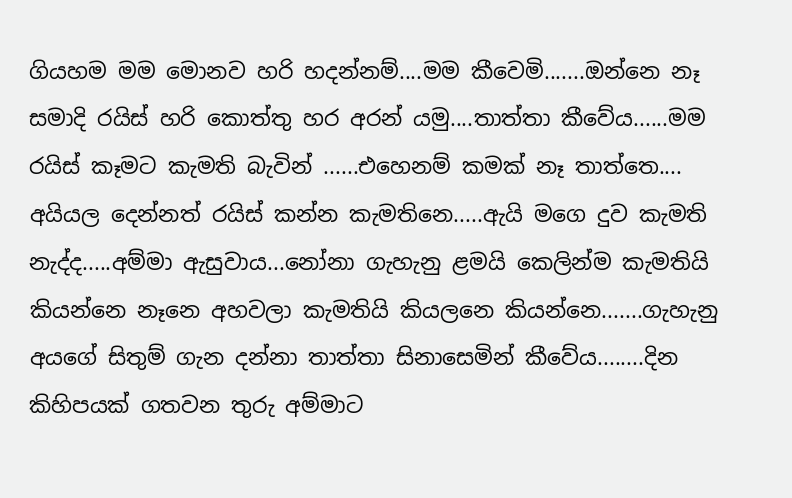ගියහම මම මොනව හරි හදන්නම්....මම කීවෙමි.......ඔන්නෙ නෑ සමාදි රයිස් හරි කොත්තු හර අරන් යමු....තාත්තා කීවේය......මම රයිස් කෑමට කැමති බැවින් ......එහෙනම් කමක් නෑ තාත්තෙ.... අයියල දෙන්නත් රයිස් කන්න කැමතිනෙ.....ඇයි මගෙ දුව කැමති නැද්ද.....අම්මා ඇසුවාය...නෝනා ගැහැනු ළමයි කෙලින්ම කැමතියි කියන්නෙ නෑනෙ අහවලා කැමතියි කියලනෙ කියන්නෙ.......ගැහැනු අයගේ සිතුම් ගැන දන්නා තාත්තා සිනාසෙමින් කීවේය........දින කිහිපයක් ගතවන තුරු අම්මාට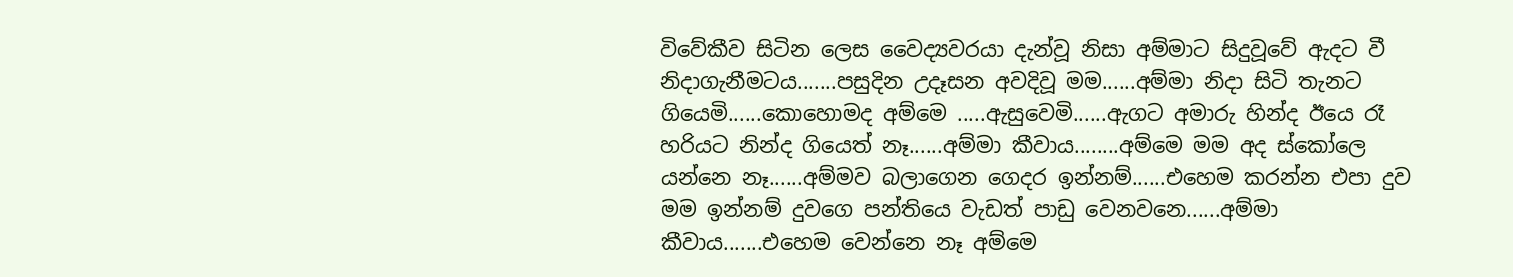විවේකීව සිටින ලෙස වෛද්‍යවරයා දැන්වූ නිසා අම්මාට සිදුවූවේ ඇදට වී නිදාගැනීමටය.......පසුදින උදෑසන අවදිවූ මම......අම්මා නිදා සිටි තැනට ගියෙමි......කොහොමද අම්මෙ .....ඇසුවෙමි......ඇගට අමාරු හින්ද ඊයෙ රෑ හරියට නින්ද ගියෙත් නෑ......අම්මා කීවාය........අම්මෙ මම අද ස්කෝලෙ යන්නෙ නෑ......අම්මව බලාගෙන ගෙදර ඉන්නම්......එහෙම කරන්න එපා දුව මම ඉන්නම් දුවගෙ පන්තියෙ වැඩත් පාඩු වෙනවනෙ......අම්මා කීවාය.......එහෙම වෙන්නෙ නෑ අම්මෙ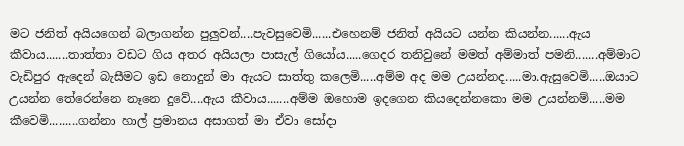මට ජනිත් අයියගෙන් බලාගන්න පුලුවන්....පැවසුවෙමි......එහෙනම් ජනිත් අයියට යන්න කියන්න......ඇය කීවාය.......තාත්තා වඩට ගිය අතර අයියලා පාසැල් ගියෝය.....ගෙදර තනිවුනේ මමත් අම්මාත් පමනි.......අම්මාට වැඩිපුර ඇදෙන් බැසීමට ඉඩ නොදුන් මා ඇයට සාත්තු කලෙමි.....අම්ම අද මම උයන්නද.....මා.ඇසුවෙමි.....ඔයාට උයන්න තේරෙන්නෙ නෑනෙ දුවේ....ඇය කීවාය.......අම්ම ඔහොම ඉදගෙන කියදෙන්නකො මම උයන්නම්.....මම කීවෙමි.........ගන්නා හාල් ප්‍රමානය අසාගත් මා ඒවා සෝදා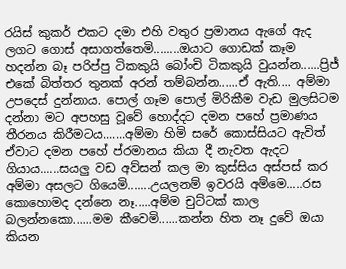රයිස් කුකර් එකට දමා එහි වතුර ප්‍රමානය ඇගේ ඇද ලගට ගොස් අසාගත්තෙමි........ඔයාට ගොඩක් කෑම හදන්න බෑ පරිප්පු ටිකකුයි බෝංචි ටිකකුයි වුයන්න......ප්‍රිජ් එකේ බිත්තර තුනක් අරන් තම්බන්න......ඒ ඇති.... අම්මා උපදෙස් දුන්නාය. පොල් ගෑම පොල් මිරිකීම වැඩ මුලසිටම දන්නා මට අපහසු වූවේ හොද්දට දමන පහේ ප්‍රමාණය තීරනය කිරීමටය.......අම්මා හිමි සරේ කොස්සියට ඇවිත් ඒවාට දමන පහේ ප්රමානය කියා දී නැවත ඇදට ගියාය......සයලු වඩ අව්සන් කල මා කුස්සිය අස්පස් කර අම්මා අසලට ගියෙමි.......උයලනම් ඉවරයි අම්මෙ.....රස කොහොමද දන්නෙ නෑ.....අම්ම චුට්ටක් කාල බලන්නකො......මම කීවෙමි......කන්න හිත නෑ දුවේ ඔයා කියන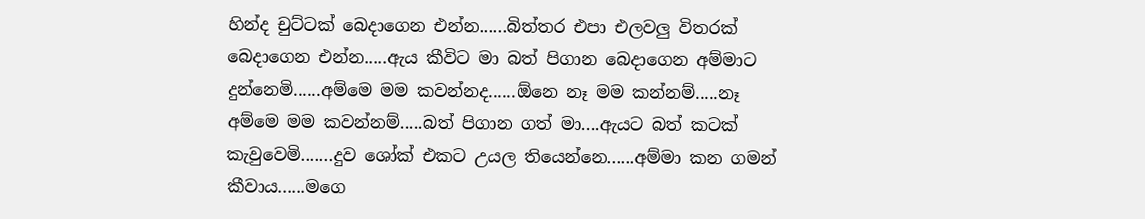හින්ද චුට්ටක් බෙදාගෙන එන්න......බිත්තර එපා එලවලු විතරක් බෙදාගෙන එන්න.....ඇය කීවිට මා බත් පිගාන බෙදාගෙන අම්මාට දුන්නෙමි......අම්මෙ මම කවන්නද......ඕනෙ නෑ මම කන්නම්.....නෑ අම්මෙ මම කවන්නම්.....බත් පිගාන ගත් මා....ඇයට බත් කටක් කැවුවෙමි.......දුව ශෝක් එකට උයල තියෙන්නෙ......අම්මා කන ගමන් කීවාය......මගෙ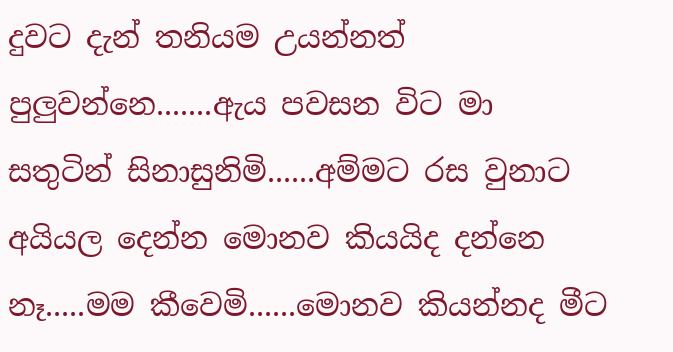දුවට දැන් තනියම උයන්නත් පුලුවන්නෙ.......ඇය පවසන විට මා සතුටින් සිනාසුනිමි......අම්මට රස වුනාට අයියල දෙන්න මොනව කියයිද දන්නෙ නෑ.....මම කීවෙමි......මොනව කියන්නද මීට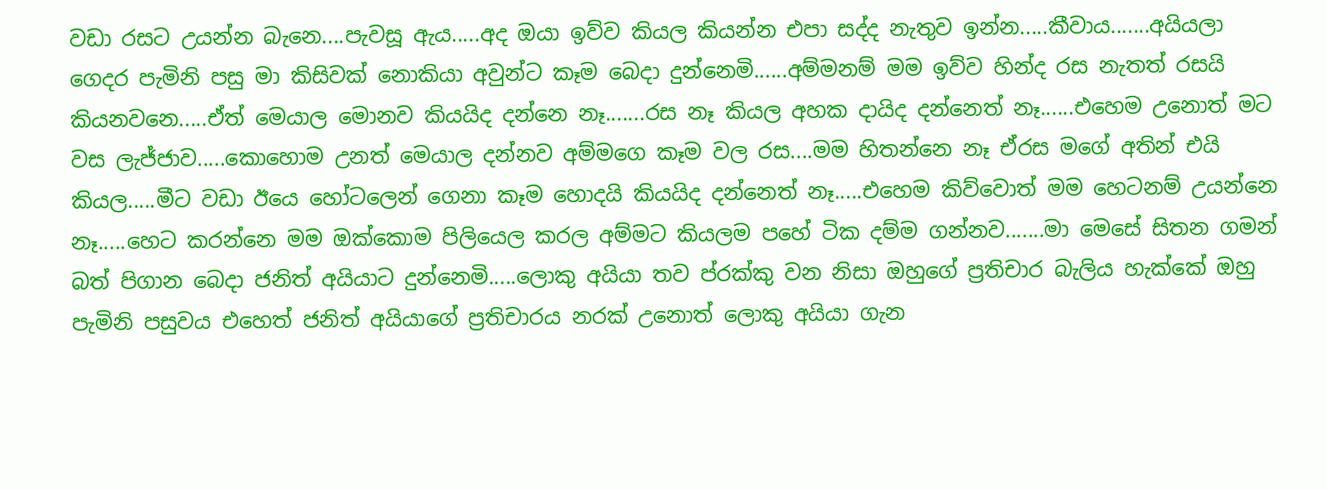වඩා රසට උයන්න බැනෙ....පැවසූ ඇය.....අද ඔයා ඉව්ව කියල කියන්න එපා සද්ද නැතුව ඉන්න.....කීවාය.......අයියලා ගෙදර පැමිනි පසු මා කිසිවක් නොකියා අවුන්ට කෑම බෙදා දුන්නෙමි......අම්මනම් මම ඉව්ව හින්ද රස නැතත් රසයි කියනවනෙ.....ඒත් මෙයාල මොනව කියයිද දන්නෙ නෑ.......රස නෑ කියල අහක දායිද දන්නෙත් නෑ......එහෙම උනොත් මට වස ලැජ්ජාව.....කොහොම උනත් මෙයාල දන්නව අම්මගෙ කෑම වල රස....මම හිතන්නෙ නෑ ඒරස මගේ අතින් එයි කියල.....මීට වඩා ඊයෙ හෝටලෙන් ගෙනා කෑම හොදයි කියයිද දන්නෙත් නෑ.....එහෙම කිව්වොත් මම හෙටනම් උයන්නෙ නෑ.....හෙට කරන්නෙ මම ඔක්කොම පිලියෙල කරල අම්මට කියලම පහේ ටික දම්ම ගන්නව.......මා මෙසේ සිතන ගමන් බත් පිගාන බෙදා ජනිත් අයියාට දුන්නෙමි.....ලොකු අයියා තව ප්රක්කු වන නිසා ඔහුගේ ප්‍රතිචාර බැලිය හැක්කේ ඔහු පැමිනි පසුවය එහෙත් ජනිත් අයියාගේ ප්‍රතිචාරය නරක් උනොත් ලොකු අයියා ගැන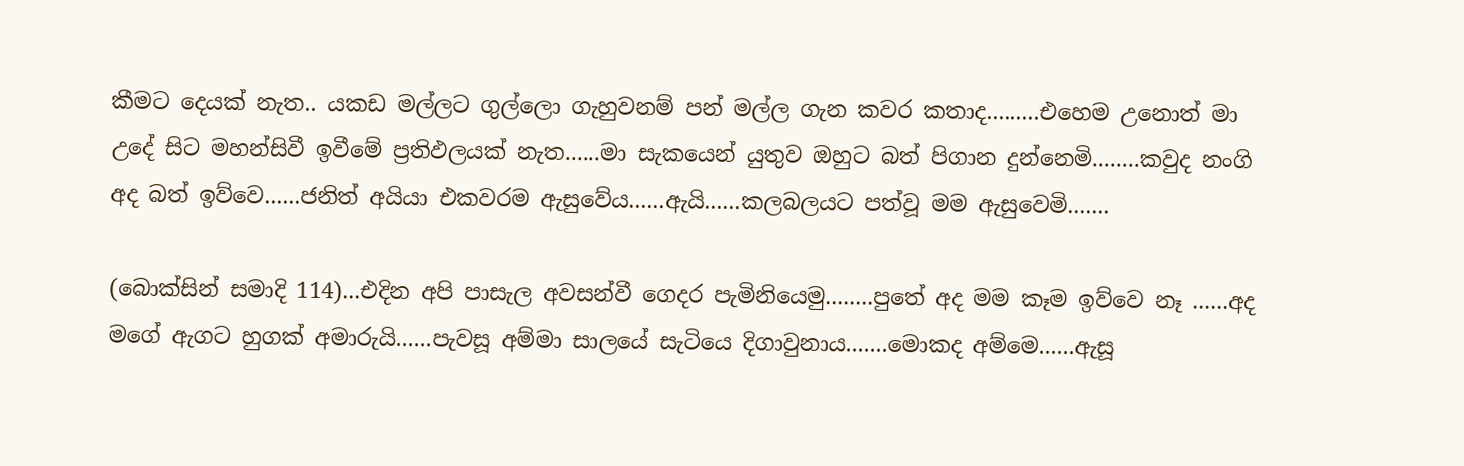කීමට දෙයක් නැත.. යකඩ මල්ලට ගුල්ලො ගැහුවනම් පන් මල්ල ගැන කවර කතාද.........එහෙම උනොත් මා උදේ සිට මහන්සිවී ඉවීමේ ප්‍රතිඵලයක් නැත......මා සැකයෙන් යුතුව ඔහුට බත් පිගාන දුන්නෙමි........කවුද නංගි අද බත් ඉව්වෙ......ජනිත් අයියා එකවරම ඇසුවේය......ඇයි......කලබලයට පත්වූ මම ඇසුවෙමි.......

(බොක්සින් සමාදි 114)...එදින අපි පාසැල අවසන්වී ගෙදර පැමිනියෙමු........පුතේ අද මම කෑම ඉව්වෙ නෑ ......අද මගේ ඇගට හුගක් අමාරුයි......පැවසූ අම්මා සාලයේ සැටියෙ දිගාවුනාය.......මොකද අම්මෙ......ඇසූ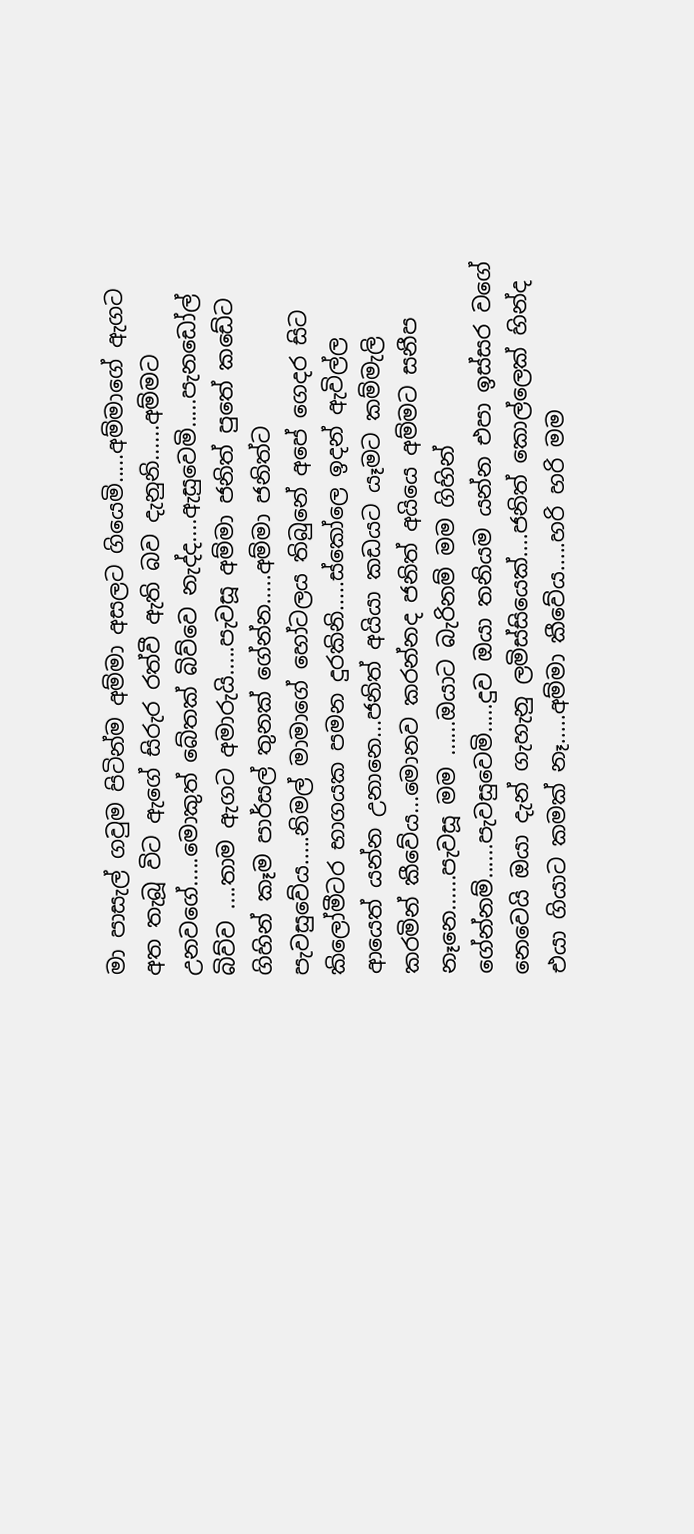මා පාසැල් ගවුම පිටින්ම අම්මා අසලට ගියෙමි.....අම්මාගේ ඇගට අත තැබූ විට ඇගේ සිරුර රත්වී ඇති බව දැනුනි......අම්මට උනවගේ.....මොකුත් බේතක් බිව්වෙ නැද්ද....ඇසුවෙමි.....පැනඩෝල් බිව්ව ....තාම ඇගට අමාරුයි.....පැවසූ අම්මා ජනිත් පුතේ කඩේට ගිහින් කෑම පාර්සල් තුනක් ගේන්න.....අම්මා ජනිත්ට පැවසුවේය.....නිමල් මාමාගේ හෝටලය තිබුනේ අපේ ගෙදර සිට කිලෝමීටර භාගයක පමන දුරකිනි.....ස්කෝලෙ ඉදන් ඇවිල්ල ආයෙත් යන්න උනානෙ...ජනිත් අයියා කඩයට යෑමට කම්මැලි කරමින් කීවේය...මොනව කරන්නද ජනිත් අයියෙ අම්මට සනීප නෑනෙ......පැවසූ මම ......ඔයාට බැරිනම් මම ගිහින් ගේන්නම්......පැවසුවෙමි.....දුව ඔයා තනියම යන්න එපා ඉස්සර වගේ නෙවෙයි ඔයා දැන් ගැහැනු ලමිස්සියෙක්....ජනිත් කොල්ලෙක් හින්ද එයා ගියාට කමක් නෑ.....අම්මා කීවේය.....හරි හරි මම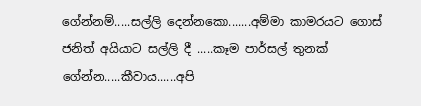ගේන්නම්.....සල්ලි දෙන්නකො.......අම්මා කාමරයට ගොස් ජනිත් අයියාට සල්ලි දී .....කෑම පාර්සල් තුනක් ගේන්න.....කීවාය......අපි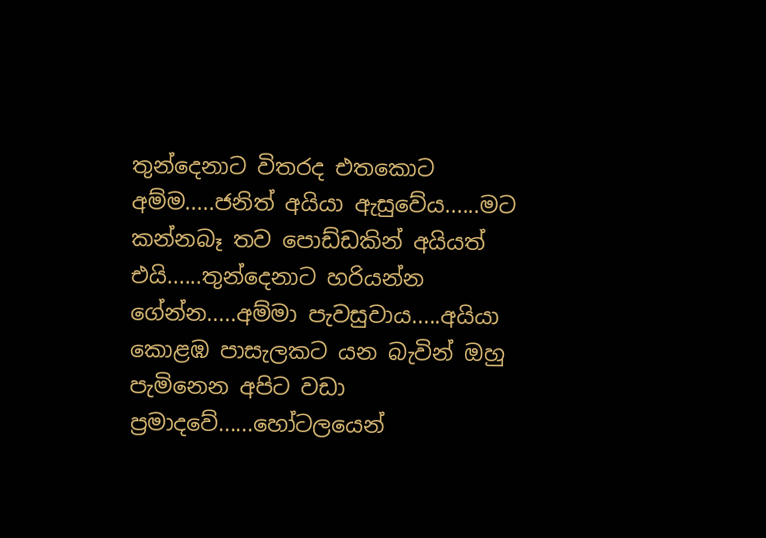තුන්දෙනාට විතරද එතකොට අම්ම.....ජනිත් අයියා ඇසුවේය......මට කන්නබෑ තව පොඩ්ඩකින් අයියත් එයි......තුන්දෙනාට හරියන්න ගේන්න.....අම්මා පැවසුවාය.....අයියා කොළඹ පාසැලකට යන බැවින් ඔහු පැමිනෙන අපිට වඩා ප්‍රමාදවේ......හෝටලයෙන්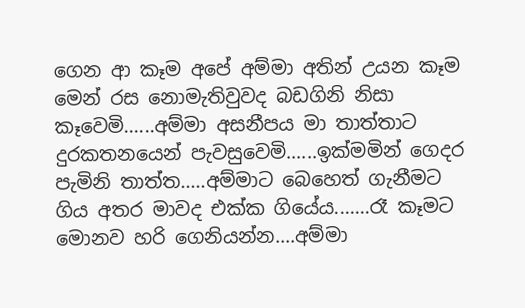ගෙන ආ කෑම අපේ අම්මා අතින් උයන කෑම මෙන් රස නොමැතිවුවද බඩගිනි නිසා කෑවෙමි......අම්මා අසනීපය මා තාත්තාට දුරකතනයෙන් පැවසුවෙමි......ඉක්මමින් ගෙදර පැමිනි තාත්ත.....අම්මාට බෙහෙත් ගැනීමට ගිය අතර මාවද එක්ක ගියේය.......රෑ කෑමට මොනව හරි ගෙනියන්න....අම්මා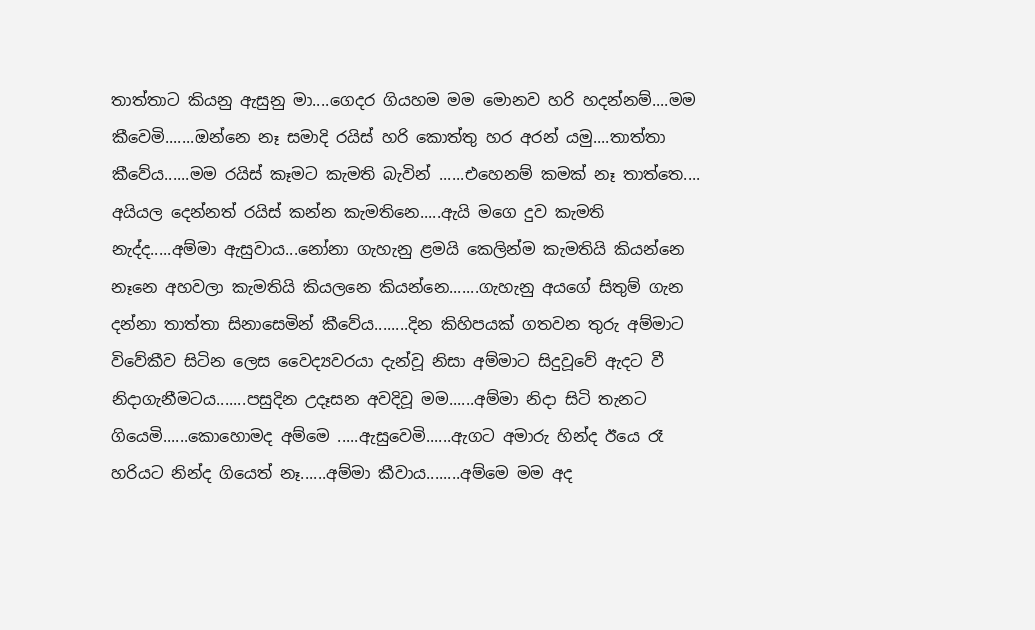තාත්තාට කියනු ඇසුනු මා....ගෙදර ගියහම මම මොනව හරි හදන්නම්....මම කීවෙමි.......ඔන්නෙ නෑ සමාදි රයිස් හරි කොත්තු හර අරන් යමු....තාත්තා කීවේය......මම රයිස් කෑමට කැමති බැවින් ......එහෙනම් කමක් නෑ තාත්තෙ.... අයියල දෙන්නත් රයිස් කන්න කැමතිනෙ.....ඇයි මගෙ දුව කැමති නැද්ද.....අම්මා ඇසුවාය...නෝනා ගැහැනු ළමයි කෙලින්ම කැමතියි කියන්නෙ නෑනෙ අහවලා කැමතියි කියලනෙ කියන්නෙ.......ගැහැනු අයගේ සිතුම් ගැන දන්නා තාත්තා සිනාසෙමින් කීවේය........දින කිහිපයක් ගතවන තුරු අම්මාට විවේකීව සිටින ලෙස වෛද්‍යවරයා දැන්වූ නිසා අම්මාට සිදුවූවේ ඇදට වී නිදාගැනීමටය.......පසුදින උදෑසන අවදිවූ මම......අම්මා නිදා සිටි තැනට ගියෙමි......කොහොමද අම්මෙ .....ඇසුවෙමි......ඇගට අමාරු හින්ද ඊයෙ රෑ හරියට නින්ද ගියෙත් නෑ......අම්මා කීවාය........අම්මෙ මම අද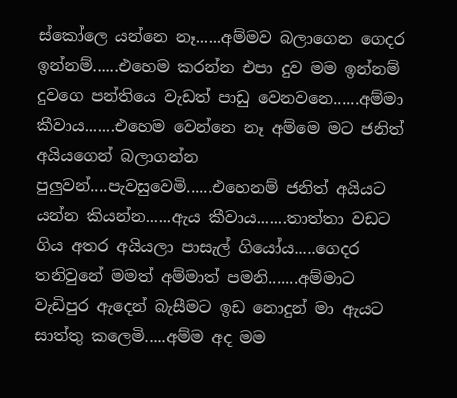ස්කෝලෙ යන්නෙ නෑ......අම්මව බලාගෙන ගෙදර ඉන්නම්......එහෙම කරන්න එපා දුව මම ඉන්නම් දුවගෙ පන්තියෙ වැඩත් පාඩු වෙනවනෙ......අම්මා කීවාය.......එහෙම වෙන්නෙ නෑ අම්මෙ මට ජනිත් අයියගෙන් බලාගන්න පුලුවන්....පැවසුවෙමි......එහෙනම් ජනිත් අයියට යන්න කියන්න......ඇය කීවාය.......තාත්තා වඩට ගිය අතර අයියලා පාසැල් ගියෝය.....ගෙදර තනිවුනේ මමත් අම්මාත් පමනි.......අම්මාට වැඩිපුර ඇදෙන් බැසීමට ඉඩ නොදුන් මා ඇයට සාත්තු කලෙමි.....අම්ම අද මම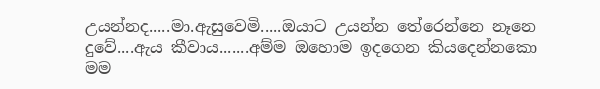උයන්නද.....මා.ඇසුවෙමි.....ඔයාට උයන්න තේරෙන්නෙ නෑනෙ දුවේ....ඇය කීවාය.......අම්ම ඔහොම ඉදගෙන කියදෙන්නකො මම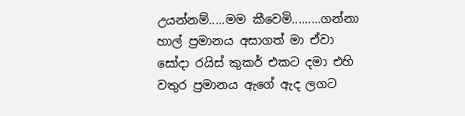උයන්නම්.....මම කීවෙමි.........ගන්නා හාල් ප්‍රමානය අසාගත් මා ඒවා සෝදා රයිස් කුකර් එකට දමා එහි වතුර ප්‍රමානය ඇගේ ඇද ලගට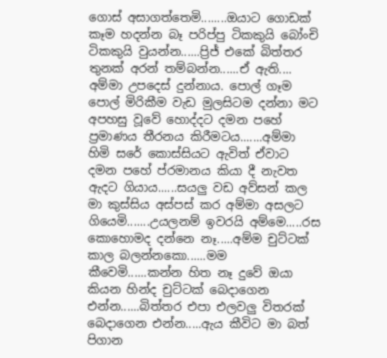ගොස් අසාගත්තෙමි........ඔයාට ගොඩක් කෑම හදන්න බෑ පරිප්පු ටිකකුයි බෝංචි ටිකකුයි වුයන්න......ප්‍රිජ් එකේ බිත්තර තුනක් අරන් තම්බන්න......ඒ ඇති.... අම්මා උපදෙස් දුන්නාය. පොල් ගෑම පොල් මිරිකීම වැඩ මුලසිටම දන්නා මට අපහසු වූවේ හොද්දට දමන පහේ ප්‍රමාණය තීරනය කිරීමටය.......අම්මා හිමි සරේ කොස්සියට ඇවිත් ඒවාට දමන පහේ ප්රමානය කියා දී නැවත ඇදට ගියාය......සයලු වඩ අව්සන් කල මා කුස්සිය අස්පස් කර අම්මා අසලට ගියෙමි.......උයලනම් ඉවරයි අම්මෙ.....රස කොහොමද දන්නෙ නෑ.....අම්ම චුට්ටක් කාල බලන්නකො......මම කීවෙමි......කන්න හිත නෑ දුවේ ඔයා කියන හින්ද චුට්ටක් බෙදාගෙන එන්න......බිත්තර එපා එලවලු විතරක් බෙදාගෙන එන්න.....ඇය කීවිට මා බත් පිගාන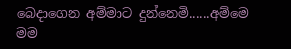බෙදාගෙන අම්මාට දුන්නෙමි......අම්මෙ මම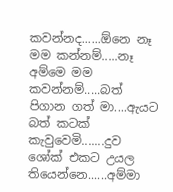කවන්නද......ඕනෙ නෑ මම කන්නම්.....නෑ අම්මෙ මම කවන්නම්.....බත් පිගාන ගත් මා....ඇයට බත් කටක් කැවුවෙමි.......දුව ශෝක් එකට උයල තියෙන්නෙ......අම්මා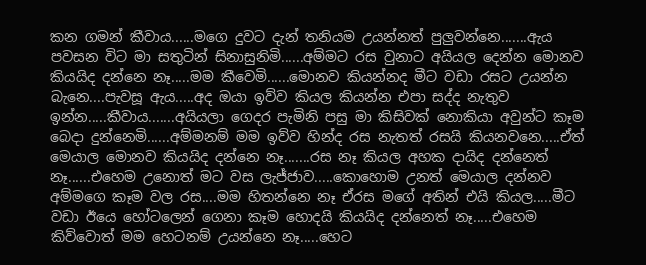කන ගමන් කීවාය......මගෙ දුවට දැන් තනියම උයන්නත් පුලුවන්නෙ.......ඇය පවසන විට මා සතුටින් සිනාසුනිමි......අම්මට රස වුනාට අයියල දෙන්න මොනව කියයිද දන්නෙ නෑ.....මම කීවෙමි......මොනව කියන්නද මීට වඩා රසට උයන්න බැනෙ....පැවසූ ඇය.....අද ඔයා ඉව්ව කියල කියන්න එපා සද්ද නැතුව ඉන්න.....කීවාය.......අයියලා ගෙදර පැමිනි පසු මා කිසිවක් නොකියා අවුන්ට කෑම බෙදා දුන්නෙමි......අම්මනම් මම ඉව්ව හින්ද රස නැතත් රසයි කියනවනෙ.....ඒත් මෙයාල මොනව කියයිද දන්නෙ නෑ.......රස නෑ කියල අහක දායිද දන්නෙත් නෑ......එහෙම උනොත් මට වස ලැජ්ජාව.....කොහොම උනත් මෙයාල දන්නව අම්මගෙ කෑම වල රස....මම හිතන්නෙ නෑ ඒරස මගේ අතින් එයි කියල.....මීට වඩා ඊයෙ හෝටලෙන් ගෙනා කෑම හොදයි කියයිද දන්නෙත් නෑ.....එහෙම කිව්වොත් මම හෙටනම් උයන්නෙ නෑ.....හෙට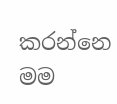කරන්නෙ මම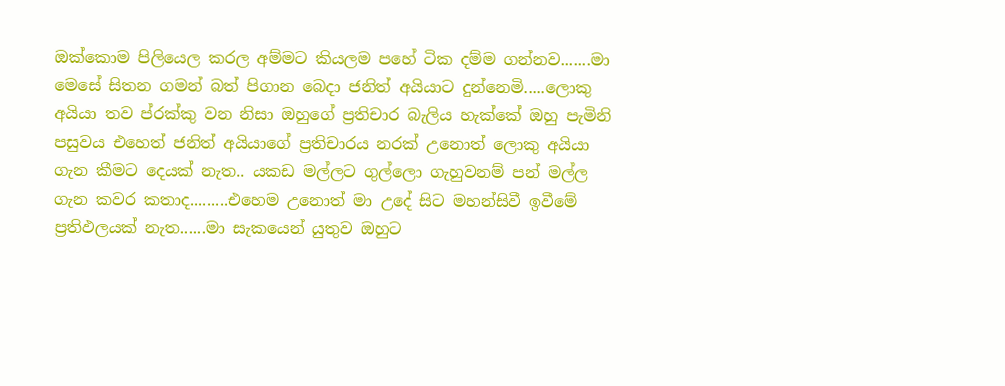ඔක්කොම පිලියෙල කරල අම්මට කියලම පහේ ටික දම්ම ගන්නව.......මා මෙසේ සිතන ගමන් බත් පිගාන බෙදා ජනිත් අයියාට දුන්නෙමි.....ලොකු අයියා තව ප්රක්කු වන නිසා ඔහුගේ ප්‍රතිචාර බැලිය හැක්කේ ඔහු පැමිනි පසුවය එහෙත් ජනිත් අයියාගේ ප්‍රතිචාරය නරක් උනොත් ලොකු අයියා ගැන කීමට දෙයක් නැත.. යකඩ මල්ලට ගුල්ලො ගැහුවනම් පන් මල්ල ගැන කවර කතාද.........එහෙම උනොත් මා උදේ සිට මහන්සිවී ඉවීමේ ප්‍රතිඵලයක් නැත......මා සැකයෙන් යුතුව ඔහුට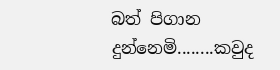බත් පිගාන දුන්නෙමි........කවුද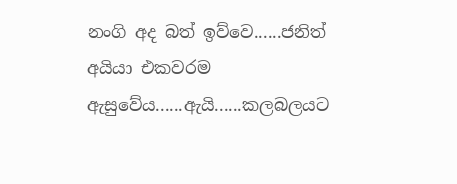නංගි අද බත් ඉව්වෙ......ජනිත් අයියා එකවරම ඇසුවේය......ඇයි......කලබලයට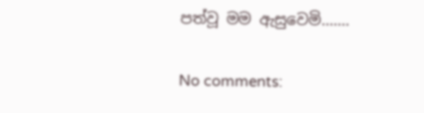පත්වූ මම ඇසුවෙමි.......

No comments: